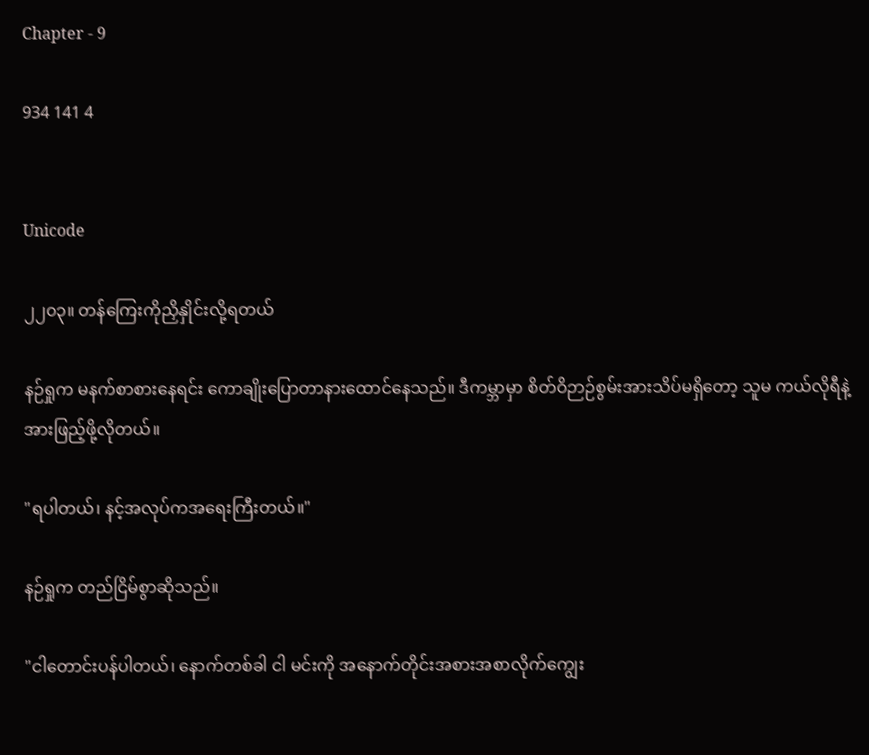Chapter - 9

934 141 4


Unicode

၂၂၀၃။ တန်ကြေးကိုညှိနှိုင်းလို့ရတယ်

နဉ်ရှုက မနက်စာစားနေရင်း ကောချိုးပြောတာ‌နားထောင်နေသည်။ ဒီကမ္ဘာမှာ စိတ်ဝိဉာဉ်စွမ်းအားသိပ်မရှိတော့ သူမ ကယ်လိုရီနဲ့အားဖြည့်ဖို့လိုတယ်။

"ရပါတယ်၊ နင့်အလုပ်ကအရေးကြီးတယ်။"

နဉ်ရှုက တည်ငြိမ်စွာဆိုသည်။

"ငါတောင်းပန်ပါတယ်၊ နောက်တစ်ခါ ငါ မင်းကို အနောက်တိုင်းအစားအစာလိုက်ကျွေး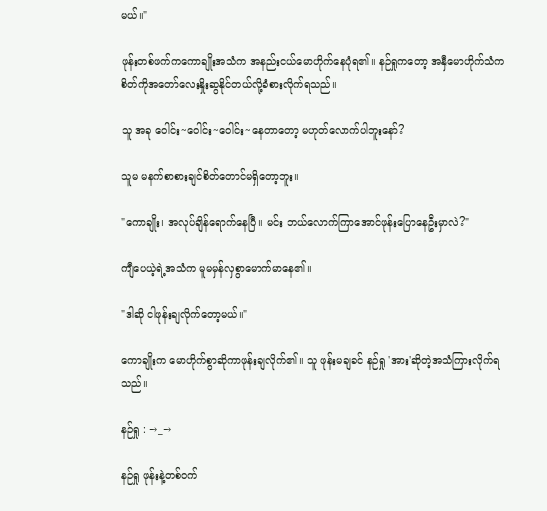မယ်။"

ဖုန်းတစ်ဖက်ကကောချိုးအသံက အနည်းငယ်မောဟိုက်နေပုံရ၏။ နဉ်ရှုက‌တော့ အနှီမောဟိုက်သံက စိတ်ကိုအတော်လေးနှိုးဆွနိုင်တယ်လို့ခံစားလိုက်ရသည်။

သူ အခု ဝေါင်း~ဝေါင်း~ဝေါင်း~နေတာတော့ မဟုတ်လောက်ပါဘူးနော်?

သူမ မနက်စာစားချင်စိတ်တောင်မရှိတော့ဘူး။

"ကောချိုး၊ အလုပ်ချိန်ရောက်နေပြီ။ မင်း ဘယ်လောက်ကြာအောင်ဖုန်းပြောနေဦးမှာလဲ?"

ကျီပေယဲ့ရဲ့အသံက မူမမှန်လှစွာမောက်မာနေ၏။

"ဒါဆို ငါဖုန်းချလိုက်တော့မယ်။"

ကောချိုးက မောဟိုက်စွာဆိုကာဖုန်းချလိုက်၏။ သူ ဖုန်းမချခင် နဉ်ရှု 'အား'ဆိုတဲ့အသံကြားလိုက်ရသည်။

နဉ်ရှု : →_→

နဉ်ရှု ဖုန်းနဲ့တစ်ဝက်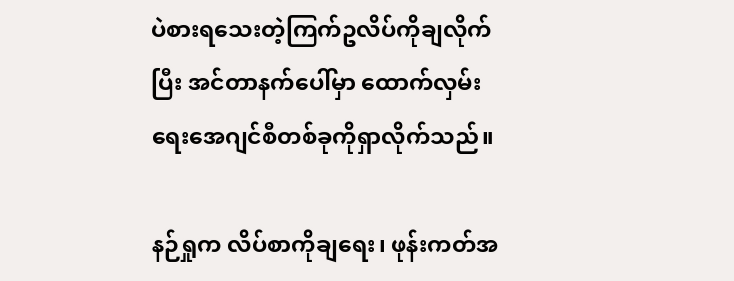ပဲစားရသေးတဲ့ကြက်ဥလိပ်ကိုချလိုက်ပြီး အင်တာနက်ပေါ်မှာ ထောက်လှမ်းရေးအေဂျင်စီတစ်ခုကိုရှာလိုက်သည်။

နဉ်ရှုက လိပ်စာကိုချရေး၊ ဖုန်းကတ်အ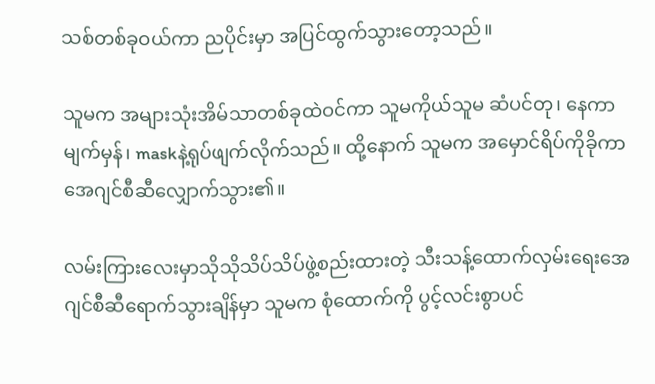သစ်တစ်ခုဝယ်ကာ ညပိုင်းမှာ အပြင်ထွက်သွားတော့သည်။

သူမက အများသုံးအိမ်သာတစ်ခုထဲဝင်ကာ သူမကိုယ်သူမ ဆံပင်တု၊ နေကာမျက်မှန်၊ maskနဲ့ရုပ်ဖျက်လိုက်သည်။ ထို့နောက် သူမက အမှောင်ရိပ်ကိုခိုကာ အေဂျင်စီဆီလျှောက်သွား၏။

လမ်းကြားလေးမှာသိုသိုသိပ်သိပ်ဖွဲ့စည်းထားတဲ့ သီးသန့်ထောက်လှမ်းရေးအေဂျင်စီဆီရောက်သွားချိန်မှာ သူမက စုံထောက်ကို ပွင့်လင်းစွာပင်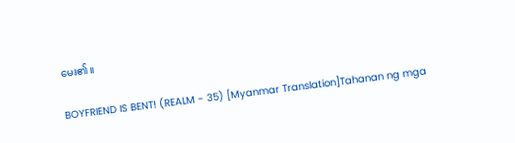မေး၏။

BOYFRIEND IS BENT! (REALM - 35) [Myanmar Translation]Tahanan ng mga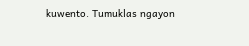kuwento. Tumuklas ngayon